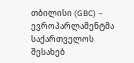თბილისი (GBC) – ევროპარლამენტმა საქართველოს შესახებ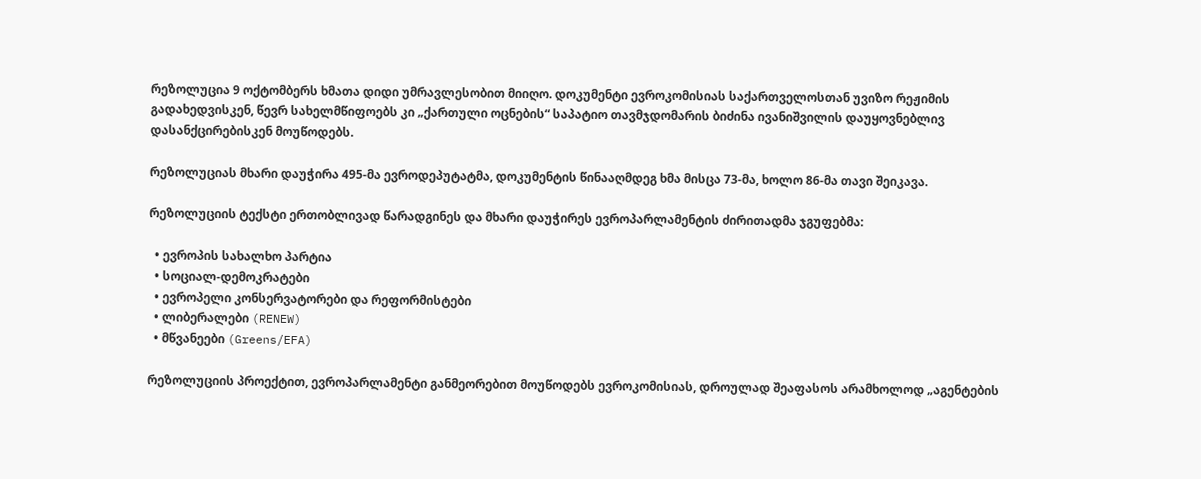რეზოლუცია 9 ოქტომბერს ხმათა დიდი უმრავლესობით მიიღო. დოკუმენტი ევროკომისიას საქართველოსთან უვიზო რეჟიმის გადახედვისკენ, წევრ სახელმწიფოებს კი „ქართული ოცნების“ საპატიო თავმჯდომარის ბიძინა ივანიშვილის დაუყოვნებლივ დასანქცირებისკენ მოუწოდებს.

რეზოლუციას მხარი დაუჭირა 495-მა ევროდეპუტატმა, დოკუმენტის წინააღმდეგ ხმა მისცა 73-მა, ხოლო 86-მა თავი შეიკავა.

რეზოლუციის ტექსტი ერთობლივად წარადგინეს და მხარი დაუჭირეს ევროპარლამენტის ძირითადმა ჯგუფებმა:

  • ევროპის სახალხო პარტია
  • სოციალ-დემოკრატები
  • ევროპელი კონსერვატორები და რეფორმისტები
  • ლიბერალები (RENEW)
  • მწვანეები (Greens/EFA)

რეზოლუციის პროექტით, ევროპარლამენტი განმეორებით მოუწოდებს ევროკომისიას, დროულად შეაფასოს არამხოლოდ „აგენტების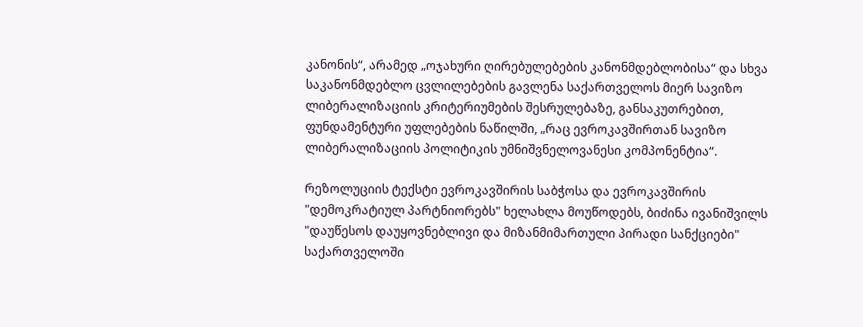კანონის“, არამედ „ოჯახური ღირებულებების კანონმდებლობისა“ და სხვა საკანონმდებლო ცვლილებების გავლენა საქართველოს მიერ სავიზო ლიბერალიზაციის კრიტერიუმების შესრულებაზე, განსაკუთრებით, ფუნდამენტური უფლებების ნაწილში, „რაც ევროკავშირთან სავიზო ლიბერალიზაციის პოლიტიკის უმნიშვნელოვანესი კომპონენტია“.

რეზოლუციის ტექსტი ევროკავშირის საბჭოსა და ევროკავშირის "დემოკრატიულ პარტნიორებს" ხელახლა მოუწოდებს, ბიძინა ივანიშვილს "დაუწესოს დაუყოვნებლივი და მიზანმიმართული პირადი სანქციები" საქართველოში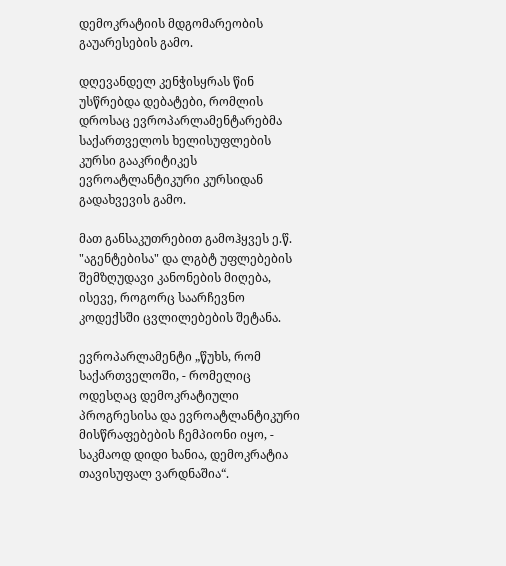დემოკრატიის მდგომარეობის გაუარესების გამო.

დღევანდელ კენჭისყრას წინ უსწრებდა დებატები, რომლის დროსაც ევროპარლამენტარებმა საქართველოს ხელისუფლების კურსი გააკრიტიკეს ევროატლანტიკური კურსიდან გადახვევის გამო.

მათ განსაკუთრებით გამოჰყვეს ე.წ. "აგენტებისა" და ლგბტ უფლებების შემზღუდავი კანონების მიღება, ისევე, როგორც საარჩევნო კოდექსში ცვლილებების შეტანა.

ევროპარლამენტი „წუხს, რომ საქართველოში, - რომელიც ოდესღაც დემოკრატიული პროგრესისა და ევროატლანტიკური მისწრაფებების ჩემპიონი იყო, - საკმაოდ დიდი ხანია, დემოკრატია თავისუფალ ვარდნაშია“.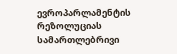ევროპარლამენტის რეზოლუციას სამართლებრივი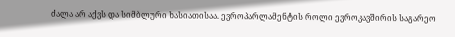ძალა არ აქვს და სიმბლური ხასიათისაა. ევროპარლამენტის როლი ევროკავშირის საგარეო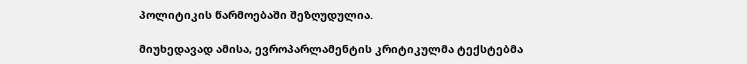პოლიტიკის წარმოებაში შეზღუდულია.

მიუხედავად ამისა, ევროპარლამენტის კრიტიკულმა ტექსტებმა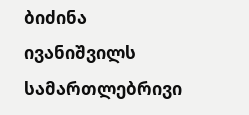ბიძინა ივანიშვილს სამართლებრივი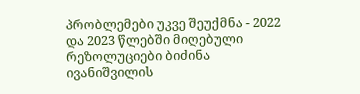პრობლემები უკვე შეუქმნა - 2022 და 2023 წლებში მიღებული რეზოლუციები ბიძინა ივანიშვილის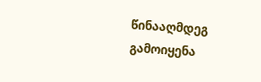წინააღმდეგ გამოიყენა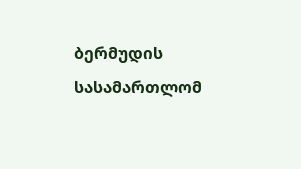ბერმუდის სასამართლომ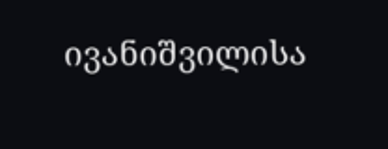ივანიშვილისა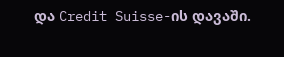და Credit Suisse-ის დავაში.